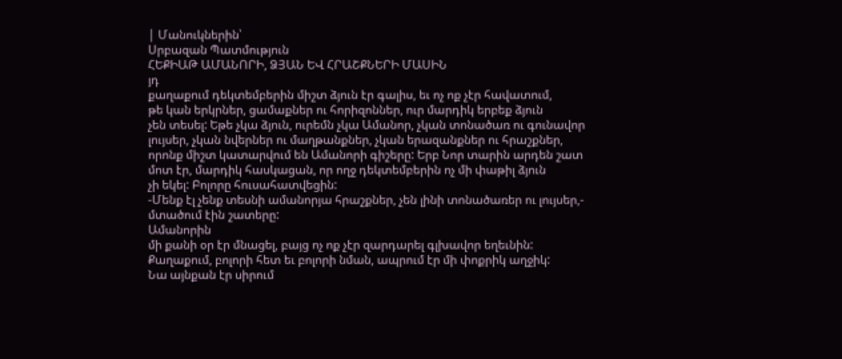| Մանուկներին՝
Սրբազան Պատմություն
ՀԵՔԻԱԹ ԱՄԱՆՈՐԻ, ՁՅԱՆ ԵՎ ՀՐԱՇՔՆԵՐԻ ՄԱՍԻՆ
յդ
քաղաքում դեկտեմբերին միշտ ձյուն էր գալիս, եւ ոչ ոք չէր հավատում,
թե կան երկրներ, ցամաքներ ու հորիզոններ, ուր մարդիկ երբեք ձյուն
չեն տեսել: Եթե չկա ձյուն, ուրեմն չկա Ամանոր, չկան տոնածառ ու գունավոր
լույսեր, չկան նվերներ ու մաղթանքներ, չկան երազանքներ ու հրաշքներ,
որոնք միշտ կատարվում են Ամանորի գիշերը: Երբ Նոր տարին արդեն շատ
մոտ էր, մարդիկ հասկացան, որ ողջ դեկտեմբերին ոչ մի փաթիլ ձյուն
չի եկել: Բոլորը հուսահատվեցին:
-Մենք էլ չենք տեսնի ամանորյա հրաշքներ, չեն լինի տոնածառեր ու լույսեր,-
մտածում էին շատերը:
Ամանորին
մի քանի օր էր մնացել, բայց ոչ ոք չէր զարդարել գլխավոր եղեւնին:
Քաղաքում, բոլորի հետ եւ բոլորի նման, ապրում էր մի փոքրիկ աղջիկ:
Նա այնքան էր սիրում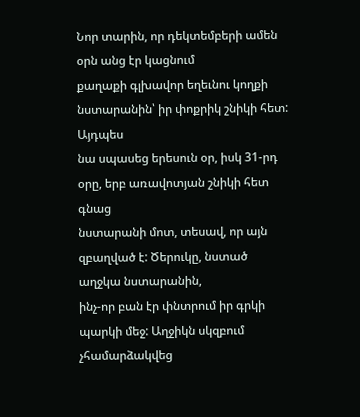Նոր տարին, որ դեկտեմբերի ամեն օրն անց էր կացնում
քաղաքի գլխավոր եղեւնու կողքի նստարանին՝ իր փոքրիկ շնիկի հետ: Այդպես
նա սպասեց երեսուն օր, իսկ 31-րդ օրը, երբ առավոտյան շնիկի հետ գնաց
նստարանի մոտ, տեսավ, որ այն զբաղված է: Ծերուկը, նստած աղջկա նստարանին,
ինչ-որ բան էր փնտրում իր գրկի պարկի մեջ: Աղջիկն սկզբում չհամարձակվեց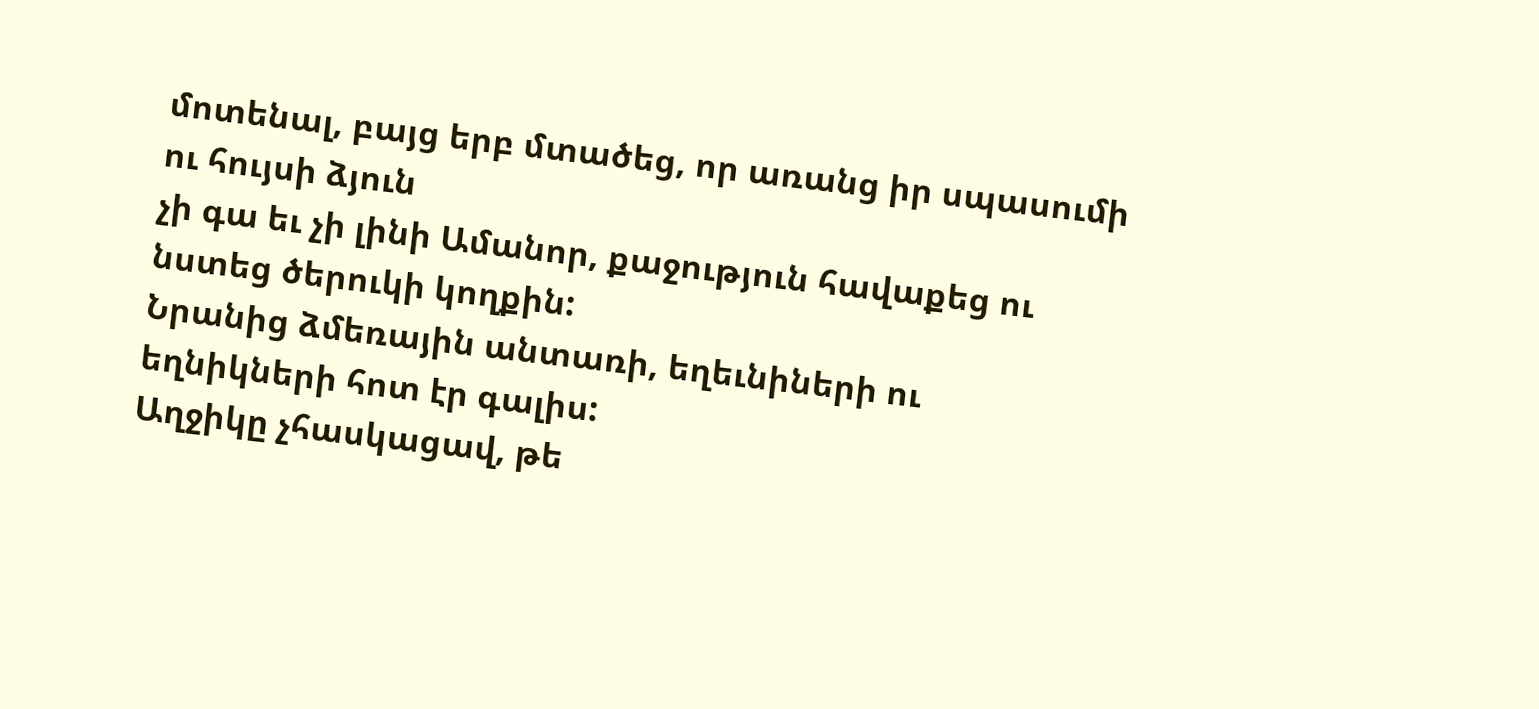մոտենալ, բայց երբ մտածեց, որ առանց իր սպասումի ու հույսի ձյուն
չի գա եւ չի լինի Ամանոր, քաջություն հավաքեց ու նստեց ծերուկի կողքին:
Նրանից ձմեռային անտառի, եղեւնիների ու եղնիկների հոտ էր գալիս:
Աղջիկը չհասկացավ, թե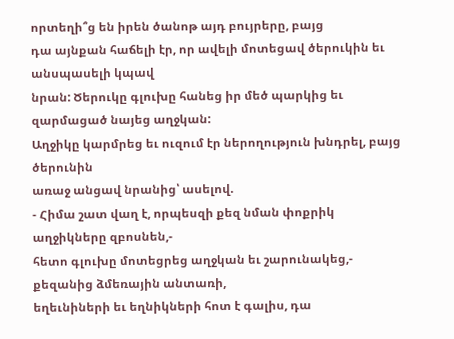որտեղի՞ց են իրեն ծանոթ այդ բույրերը, բայց
դա այնքան հաճելի էր, որ ավելի մոտեցավ ծերուկին եւ անսպասելի կպավ
նրան: Ծերուկը գլուխը հանեց իր մեծ պարկից եւ զարմացած նայեց աղջկան:
Աղջիկը կարմրեց եւ ուզում էր ներողություն խնդրել, բայց ծերունին
առաջ անցավ նրանից՝ ասելով.
- Հիմա շատ վաղ է, որպեսզի քեզ նման փոքրիկ աղջիկները զբոսնեն,-
հետո գլուխը մոտեցրեց աղջկան եւ շարունակեց,- քեզանից ձմեռային անտառի,
եղեւնիների եւ եղնիկների հոտ է գալիս, դա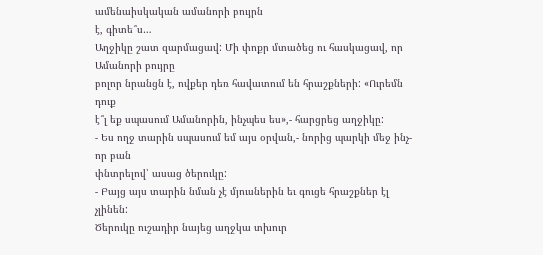ամենաիսկական ամանորի բույրն
է, գիտե՞ս…
Աղջիկը շատ զարմացավ: Մի փոքր մտածեց ու հասկացավ, որ Ամանորի բույրը
բոլոր նրանցն է, ովքեր դեռ հավատում են հրաշքների: «Ուրեմն դուք
է՞լ եք սպասում Ամանորին, ինչպես ես»,- հարցրեց աղջիկը:
- Ես ողջ տարին սպասում եմ այս օրվան,- նորից պարկի մեջ ինչ-որ բան
փնտրելով՝ ասաց ծերուկը:
- Բայց այս տարին նման չէ մյուսներին եւ գուցե հրաշքներ էլ չլինեն:
Ծերուկը ուշադիր նայեց աղջկա տխուր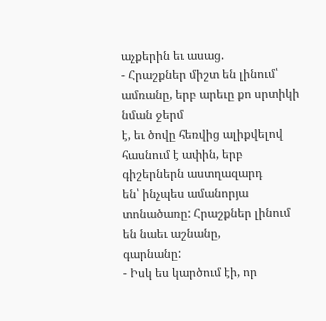աչքերին եւ ասաց.
- Հրաշքներ միշտ են լինում՝ ամռանը, երբ արեւը քո սրտիկի նման ջերմ
է, եւ ծովը հեռվից ալիքվելով հասնում է ափին, երբ գիշերներն աստղազարդ
են՝ ինչպես ամանորյա տոնածառը: Հրաշքներ լինում են նաեւ աշնանը,
գարնանը:
- Իսկ ես կարծում էի, որ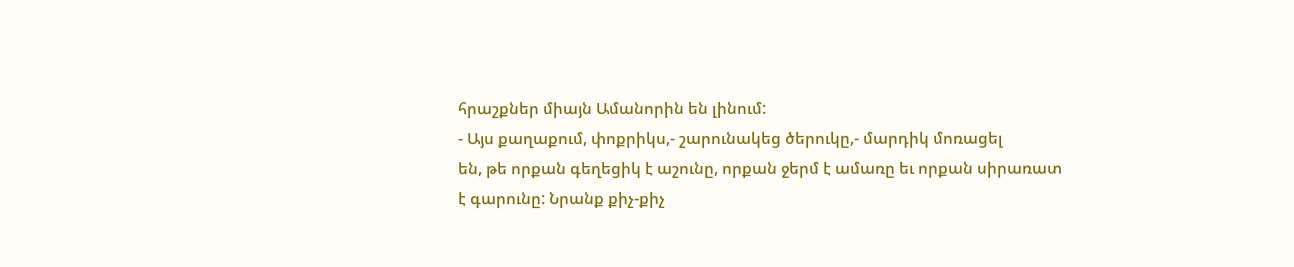հրաշքներ միայն Ամանորին են լինում:
- Այս քաղաքում, փոքրիկս,- շարունակեց ծերուկը,- մարդիկ մոռացել
են, թե որքան գեղեցիկ է աշունը, որքան ջերմ է ամառը եւ որքան սիրառատ
է գարունը: Նրանք քիչ-քիչ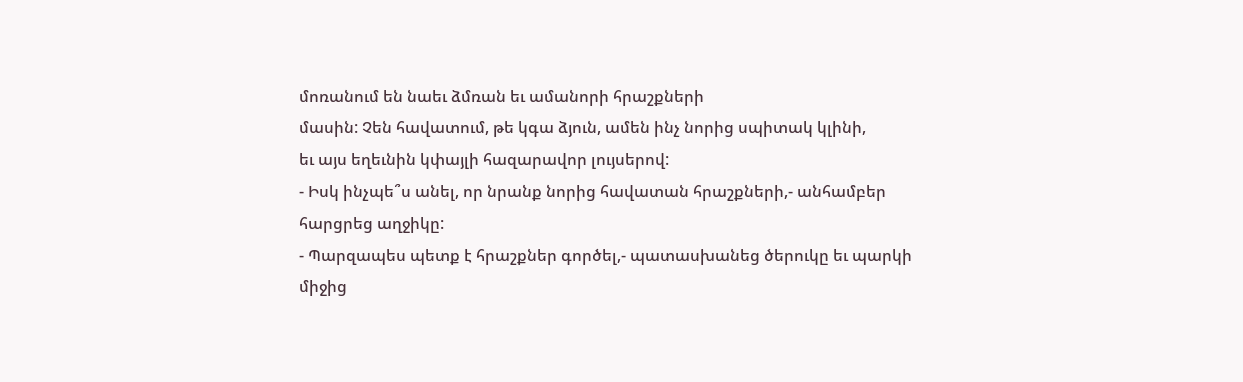մոռանում են նաեւ ձմռան եւ ամանորի հրաշքների
մասին: Չեն հավատում, թե կգա ձյուն, ամեն ինչ նորից սպիտակ կլինի,
եւ այս եղեւնին կփայլի հազարավոր լույսերով:
- Իսկ ինչպե՞ս անել, որ նրանք նորից հավատան հրաշքների,- անհամբեր
հարցրեց աղջիկը:
- Պարզապես պետք է հրաշքներ գործել,- պատասխանեց ծերուկը եւ պարկի
միջից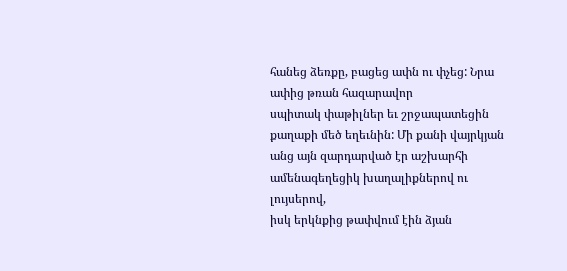հանեց ձեռքը, բացեց ափն ու փչեց: Նրա ափից թռան հազարավոր
սպիտակ փաթիլներ եւ շրջապատեցին քաղաքի մեծ եղեւնին: Մի քանի վայրկյան
անց այն զարդարված էր աշխարհի ամենագեղեցիկ խաղալիքներով ու լույսերով,
իսկ երկնքից թափվում էին ձյան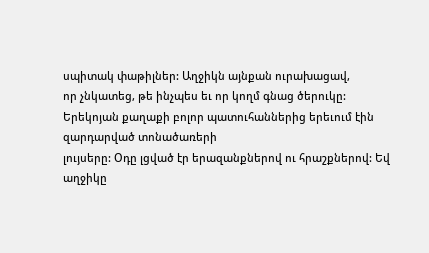սպիտակ փաթիլներ: Աղջիկն այնքան ուրախացավ,
որ չնկատեց, թե ինչպես եւ որ կողմ գնաց ծերուկը:
Երեկոյան քաղաքի բոլոր պատուհաններից երեւում էին զարդարված տոնածառերի
լույսերը: Օդը լցված էր երազանքներով ու հրաշքներով: Եվ աղջիկը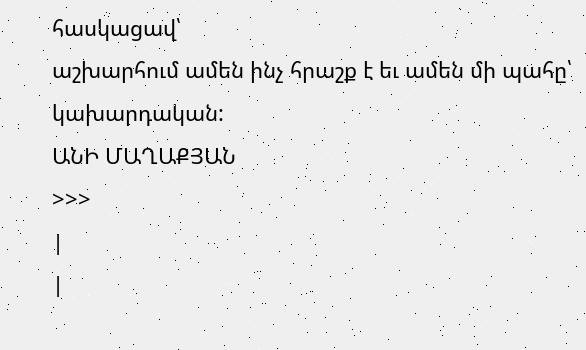հասկացավ՝
աշխարհում ամեն ինչ հրաշք է եւ ամեն մի պահը՝ կախարդական:
ԱՆԻ ՄԱՂԱՔՅԱՆ
>>>
|
|